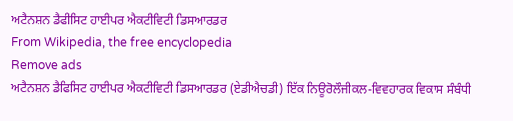ਅਟੈਨਸ਼ਨ ਡੈਫੀਸਿਟ ਹਾਈਪਰ ਐਕਟੀਵਿਟੀ ਡਿਸਆਰਡਰ
From Wikipedia, the free encyclopedia
Remove ads
ਅਟੈਨਸ਼ਨ ਡੈਫਿਸਿਟ ਹਾਈਪਰ ਐਕਟੀਵਿਟੀ ਡਿਸਆਰਡਰ (ਏਡੀਐਚਡੀ) ਇੱਕ ਨਿਊਰੋਲੌਜੀਕਲ-ਵਿਵਹਾਰਕ ਵਿਕਾਸ ਸੰਬੰਧੀ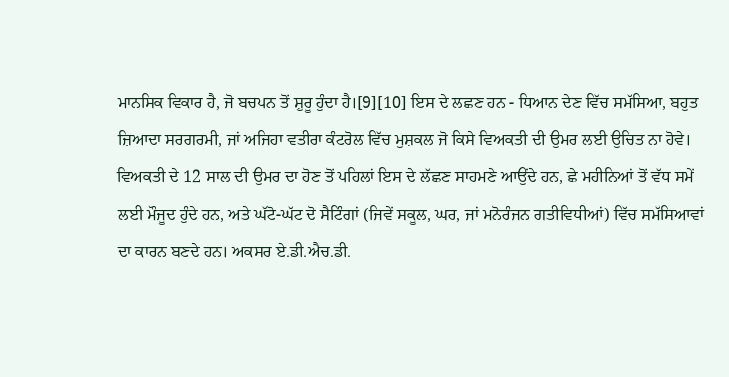ਮਾਨਸਿਕ ਵਿਕਾਰ ਹੈ, ਜੋ ਬਚਪਨ ਤੋਂ ਸ਼ੁਰੂ ਹੁੰਦਾ ਹੈ।[9][10] ਇਸ ਦੇ ਲਛਣ ਹਨ - ਧਿਆਨ ਦੇਣ ਵਿੱਚ ਸਮੱਸਿਆ, ਬਹੁਤ ਜ਼ਿਆਦਾ ਸਰਗਰਮੀ, ਜਾਂ ਅਜਿਹਾ ਵਤੀਰਾ ਕੰਟਰੋਲ ਵਿੱਚ ਮੁਸ਼ਕਲ ਜੋ ਕਿਸੇ ਵਿਅਕਤੀ ਦੀ ਉਮਰ ਲਈ ਉਚਿਤ ਨਾ ਹੋਵੇ। ਵਿਅਕਤੀ ਦੇ 12 ਸਾਲ ਦੀ ਉਮਰ ਦਾ ਹੋਣ ਤੋਂ ਪਹਿਲਾਂ ਇਸ ਦੇ ਲੱਛਣ ਸਾਹਮਣੇ ਆਉਂਦੇ ਹਨ, ਛੇ ਮਹੀਨਿਆਂ ਤੋਂ ਵੱਧ ਸਮੇਂ ਲਈ ਮੌਜੂਦ ਹੁੰਦੇ ਹਨ, ਅਤੇ ਘੱਟੋ-ਘੱਟ ਦੋ ਸੈਟਿੰਗਾਂ (ਜਿਵੇਂ ਸਕੂਲ, ਘਰ, ਜਾਂ ਮਨੋਰੰਜਨ ਗਤੀਵਿਧੀਆਂ) ਵਿੱਚ ਸਮੱਸਿਆਵਾਂ ਦਾ ਕਾਰਨ ਬਣਦੇ ਹਨ। ਅਕਸਰ ਏ.ਡੀ.ਐਚ.ਡੀ.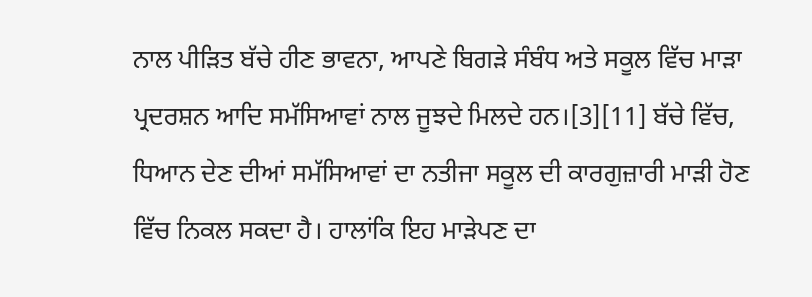ਨਾਲ ਪੀੜਿਤ ਬੱਚੇ ਹੀਣ ਭਾਵਨਾ, ਆਪਣੇ ਬਿਗੜੇ ਸੰਬੰਧ ਅਤੇ ਸਕੂਲ ਵਿੱਚ ਮਾੜਾ ਪ੍ਰਦਰਸ਼ਨ ਆਦਿ ਸਮੱਸਿਆਵਾਂ ਨਾਲ ਜੂਝਦੇ ਮਿਲਦੇ ਹਨ।[3][11] ਬੱਚੇ ਵਿੱਚ, ਧਿਆਨ ਦੇਣ ਦੀਆਂ ਸਮੱਸਿਆਵਾਂ ਦਾ ਨਤੀਜਾ ਸਕੂਲ ਦੀ ਕਾਰਗੁਜ਼ਾਰੀ ਮਾੜੀ ਹੋਣ ਵਿੱਚ ਨਿਕਲ ਸਕਦਾ ਹੈ। ਹਾਲਾਂਕਿ ਇਹ ਮਾੜੇਪਣ ਦਾ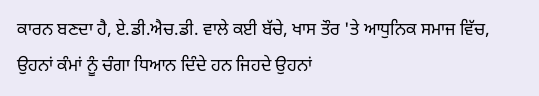ਕਾਰਨ ਬਣਦਾ ਹੈ, ਏ.ਡੀ.ਐਚ.ਡੀ. ਵਾਲੇ ਕਈ ਬੱਚੇ, ਖਾਸ ਤੌਰ 'ਤੇ ਆਧੁਨਿਕ ਸਮਾਜ ਵਿੱਚ, ਉਹਨਾਂ ਕੰਮਾਂ ਨੂੰ ਚੰਗਾ ਧਿਆਨ ਦਿੰਦੇ ਹਨ ਜਿਹਦੇ ਉਹਨਾਂ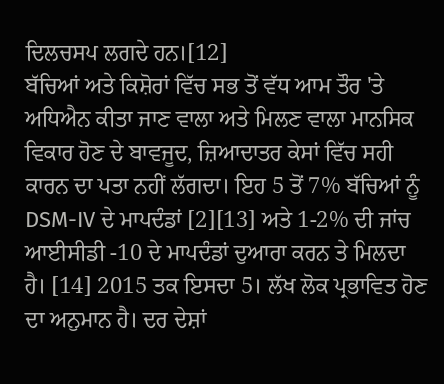ਦਿਲਚਸਪ ਲਗਦੇ ਹਨ।[12]
ਬੱਚਿਆਂ ਅਤੇ ਕਿਸ਼ੋਰਾਂ ਵਿੱਚ ਸਭ ਤੋਂ ਵੱਧ ਆਮ ਤੌਰ 'ਤੇ ਅਧਿਐਨ ਕੀਤਾ ਜਾਣ ਵਾਲਾ ਅਤੇ ਮਿਲਣ ਵਾਲਾ ਮਾਨਸਿਕ ਵਿਕਾਰ ਹੋਣ ਦੇ ਬਾਵਜੂਦ, ਜ਼ਿਆਦਾਤਰ ਕੇਸਾਂ ਵਿੱਚ ਸਹੀ ਕਾਰਨ ਦਾ ਪਤਾ ਨਹੀਂ ਲੱਗਦਾ। ਇਹ 5 ਤੋਂ 7% ਬੱਚਿਆਂ ਨੂੰ DSM-IV ਦੇ ਮਾਪਦੰਡਾਂ [2][13] ਅਤੇ 1-2% ਦੀ ਜਾਂਚ ਆਈਸੀਡੀ -10 ਦੇ ਮਾਪਦੰਡਾਂ ਦੁਆਰਾ ਕਰਨ ਤੇ ਮਿਲਦਾ ਹੈ। [14] 2015 ਤਕ ਇਸਦਾ 5। ਲੱਖ ਲੋਕ ਪ੍ਰਭਾਵਿਤ ਹੋਣ ਦਾ ਅਨੁਮਾਨ ਹੈ। ਦਰ ਦੇਸ਼ਾਂ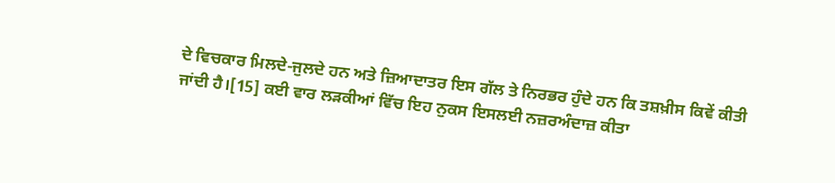ਦੇ ਵਿਚਕਾਰ ਮਿਲਦੇ-ਜੁਲਦੇ ਹਨ ਅਤੇ ਜ਼ਿਆਦਾਤਰ ਇਸ ਗੱਲ ਤੇ ਨਿਰਭਰ ਹੁੰਦੇ ਹਨ ਕਿ ਤਸ਼ਖ਼ੀਸ ਕਿਵੇਂ ਕੀਤੀ ਜਾਂਦੀ ਹੈ।[15] ਕਈ ਵਾਰ ਲੜਕੀਆਂ ਵਿੱਚ ਇਹ ਨੁਕਸ ਇਸਲਈ ਨਜ਼ਰਅੰਦਾਜ਼ ਕੀਤਾ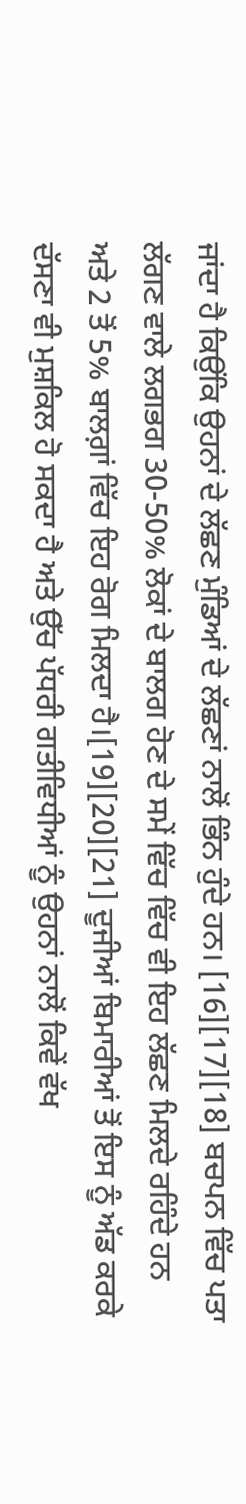ਜਾਂਦਾ ਹੈ ਕਿਉਂਕਿ ਉਹਨਾਂ ਦੇ ਲੱਛਣ ਮੁੰਡਿਆਂ ਦੇ ਲੱਛਣਾਂ ਨਾਲੋਂ ਭਿੰਨ ਹੁੰਦੇ ਹਨ। [16][17][18] ਬਚਪਨ ਵਿੱਚ ਪਤਾ ਲੱਗਣ ਵਾਲੇ ਲਗਭਗ 30-50% ਲੋਕਾਂ ਦੇ ਬਾਲਗ ਹੋਣ ਦੇ ਸਮੇਂ ਵਿੱਚ ਵਿੱਚ ਵੀ ਇਹ ਲੱਛਣ ਮਿਲਦੇ ਰਹਿੰਦੇ ਹਨ ਅਤੇ 2 ਤੋਂ 5% ਬਾਲਗ਼ਾਂ ਵਿੱਚ ਇਹ ਰੋਗ ਮਿਲਦਾ ਹੈ।[19][20][21] ਦੂਜੀਆਂ ਬਿਮਾਰੀਆਂ ਤੋਂ ਇਸ ਨੂੰ ਅੱਡ ਕਰਕੇ ਦੱਸਣਾ ਵੀ ਮੁਸ਼ਕਿਲ ਹੋ ਸਕਦਾ ਹੈ ਅਤੇ ਉੱਚ ਪੱਧਰੀ ਗਤੀਵਿਧੀਆਂ ਨੂੰ ਉਹਨਾਂ ਨਾਲੋਂ ਕਿਵੇਂ ਵੱਖ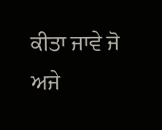ਕੀਤਾ ਜਾਵੇ ਜੋ ਅਜੇ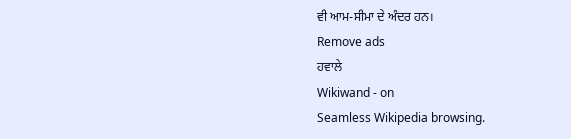ਵੀ ਆਮ-ਸੀਮਾ ਦੇ ਅੰਦਰ ਹਨ।
Remove ads
ਹਵਾਲੇ
Wikiwand - on
Seamless Wikipedia browsing.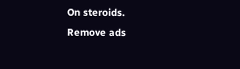On steroids.
Remove ads